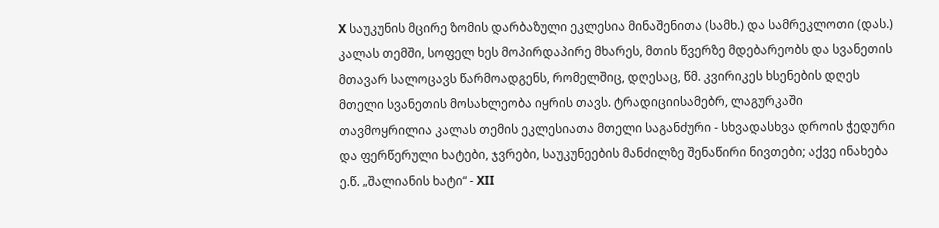X საუკუნის მცირე ზომის დარბაზული ეკლესია მინაშენითა (სამხ.) და სამრეკლოთი (დას.) კალას თემში, სოფელ ხეს მოპირდაპირე მხარეს, მთის წვერზე მდებარეობს და სვანეთის მთავარ სალოცავს წარმოადგენს, რომელშიც, დღესაც, წმ. კვირიკეს ხსენების დღეს მთელი სვანეთის მოსახლეობა იყრის თავს. ტრადიციისამებრ, ლაგურკაში თავმოყრილია კალას თემის ეკლესიათა მთელი საგანძური - სხვადასხვა დროის ჭედური და ფერწერული ხატები, ჯვრები, საუკუნეების მანძილზე შენაწირი ნივთები; აქვე ინახება ე.წ. „შალიანის ხატი“ - XII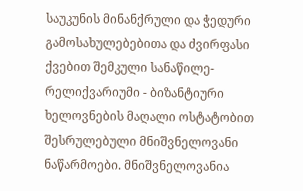საუკუნის მინანქრული და ჭედური გამოსახულებებითა და ძვირფასი ქვებით შემკული სანაწილე-რელიქვარიუმი - ბიზანტიური ხელოვნების მაღალი ოსტატობით შესრულებული მნიშვნელოვანი ნაწარმოები. მნიშვნელოვანია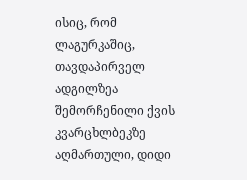ისიც, რომ ლაგურკაშიც, თავდაპირველ ადგილზეა შემორჩენილი ქვის კვარცხლბეკზე აღმართული, დიდი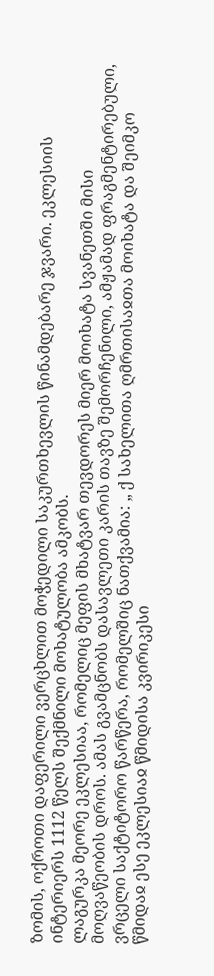ზომის, ოქროთი დაფერილი ვერცხლით მოჭედილი საკურთხევლის წინამდებარე ჯვარი. ეკლესიის ინტერიერს 1112 წელს შექმნილი მოხატულობა ამკობს.
ლაგურკა მეორე ეკლესიაა, რომელიც მეფის მხატვარ თევდორეს მიერ მოიხატა სვანეთში მისი მოღვაწეობის დროს. ამას გვამცნობს დასავლეთი კარის თავზე შემორჩენილი, ამჟამად ფრაგმენტირებული, ვრცელი საქტიტორო წარწერა, რომელშიც ნათქვამია: „ ქ სახელითა ღმრთისაჲთა მოიხატა და შეიმკო წმიდაჲ ესე ეკლესიაჲ წმიდისა კვირიკესი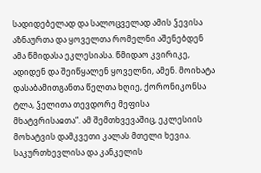სადიდებელად და სალოცველად ამის ჴევისა აზნაურთა და ყოველთა რომელნი აშენებდენ ამა წმიდასა ეკლესიასა. წმიდაო კვირიკე, ადიდენ და შეიწყალენ ყოველნი, ამენ. მოიხატა დასაბამითგანთა წელთა ხღიე, ქორონიკონსა ტლა, ჴელითა თევდორე მეფისა მხატვრისაჲთა“. ამ შემთხვევაშიც, ეკლესიის მოხატვის დამკვეთი კალას მთელი ხევია.
საკურთხევლისა და კანკელის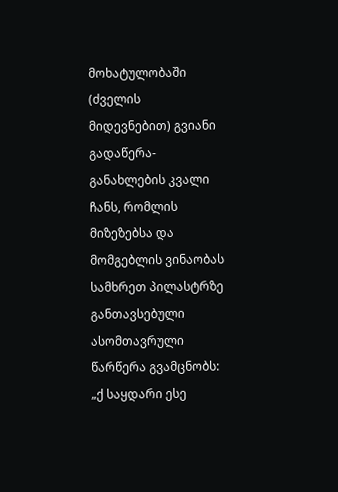მოხატულობაში (ძველის მიდევნებით) გვიანი გადაწერა-განახლების კვალი ჩანს, რომლის მიზეზებსა და მომგებლის ვინაობას სამხრეთ პილასტრზე განთავსებული ასომთავრული წარწერა გვამცნობს: „ქ საყდარი ესე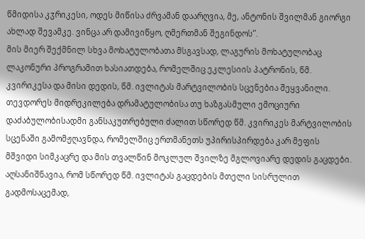წმიდისა კჳრიკესი, ოდეს მიწისა ძრვამან დაარღვია, მე, ანტონის შვილმან გიორგი ახლად შევამკე. ვინცა არ დამივიწყო, ღმერთმან შეგინდოს“.
მის მიერ შექმნილ სხვა მოხატულობათა მსგავსად, ლაგურის მოხატულობაც ლაკონური პროგრამით ხასიათდება, რომელშიც ეკლესიის პატრონის, წმ. კვირიკესა და მისი დედის, წმ. ივლიტას მარტვილობის სცენებია შეყვანილი. თევდორეს მიდრეკილება დრამატულობისა თუ ხაზგასმული ემოციური დაძაბულობისადმი განსაკუთრებული ძალით სწორედ წმ. კვირიკეს მარტვილობის სცენაში გამომჟღავნდა, რომელშიც ერთმანეთს უპირისპირდება კარ მეფის მშვიდი სიმკაცრე და მის თვალწინ მოკლულ შვილზე მგლოვიარე დედის გაცდები. აღსანიშნავია, რომ სწორედ წმ. ივლიტას გაცდების მთელი სისრულით გადმოსაცემად,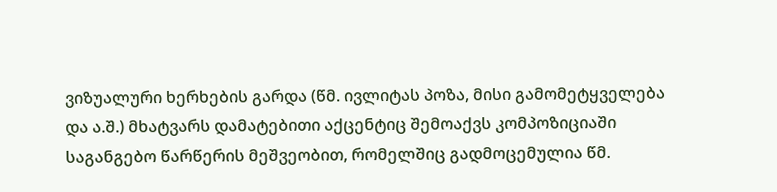ვიზუალური ხერხების გარდა (წმ. ივლიტას პოზა, მისი გამომეტყველება და ა.შ.) მხატვარს დამატებითი აქცენტიც შემოაქვს კომპოზიციაში საგანგებო წარწერის მეშვეობით, რომელშიც გადმოცემულია წმ.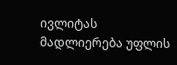ივლიტას მადლიერება უფლის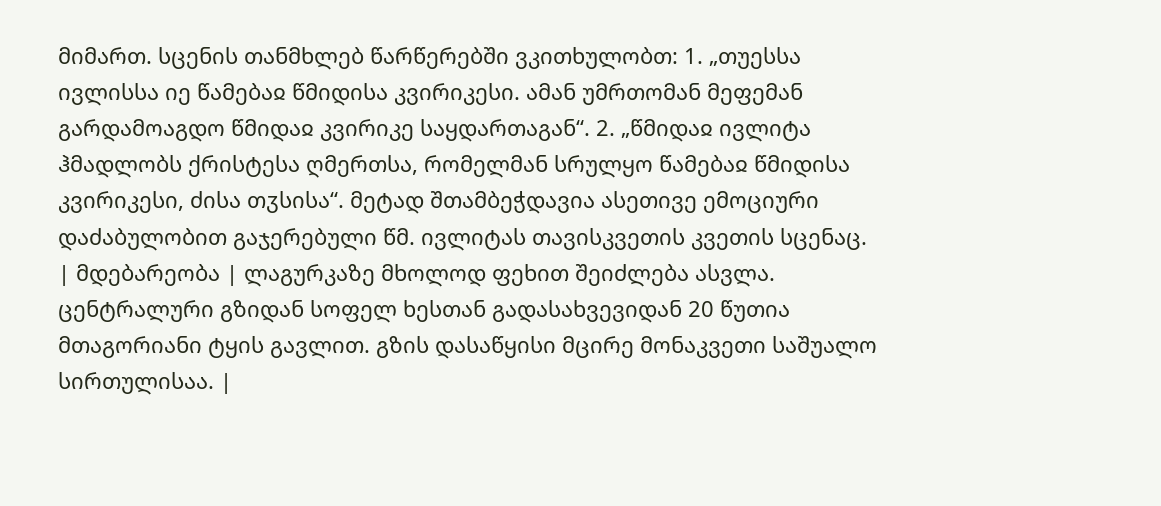მიმართ. სცენის თანმხლებ წარწერებში ვკითხულობთ: 1. „თუესსა ივლისსა იე წამებაჲ წმიდისა კვირიკესი. ამან უმრთომან მეფემან გარდამოაგდო წმიდაჲ კვირიკე საყდართაგან“. 2. „წმიდაჲ ივლიტა ჰმადლობს ქრისტესა ღმერთსა, რომელმან სრულყო წამებაჲ წმიდისა კვირიკესი, ძისა თჳსისა“. მეტად შთამბეჭდავია ასეთივე ემოციური დაძაბულობით გაჯერებული წმ. ივლიტას თავისკვეთის კვეთის სცენაც.
| მდებარეობა | ლაგურკაზე მხოლოდ ფეხით შეიძლება ასვლა. ცენტრალური გზიდან სოფელ ხესთან გადასახვევიდან 20 წუთია მთაგორიანი ტყის გავლით. გზის დასაწყისი მცირე მონაკვეთი საშუალო სირთულისაა. |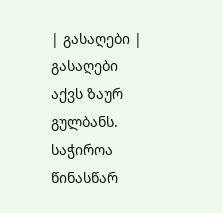| გასაღები | გასაღები აქვს ზაურ გულბანს. საჭიროა წინასწარ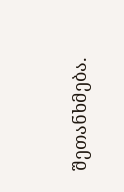შეთანხმება.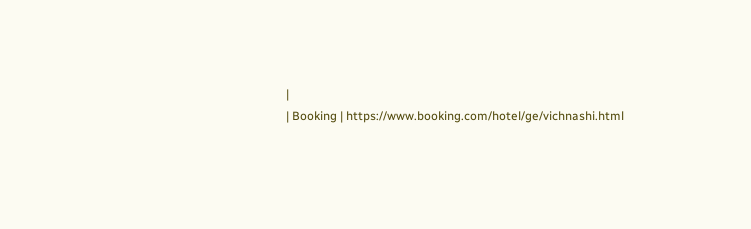|
| Booking | https://www.booking.com/hotel/ge/vichnashi.html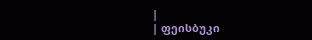|
| ფეისბუკი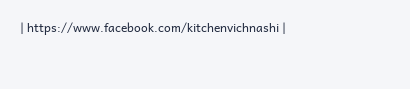| https://www.facebook.com/kitchenvichnashi |